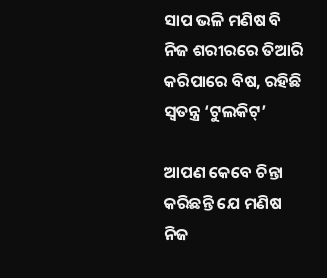ସାପ ଭଳି ମଣିଷ ବି ନିଜ ଶରୀରରେ ତିଆରି କରିପାରେ ବିଷ, ରହିଛି ସ୍ବତନ୍ତ୍ର ‘ଟୁଲକିଟ୍‌’

ଆପଣ କେବେ ଚିନ୍ତା କରିଛନ୍ତି ଯେ ମଣିଷ ନିଜ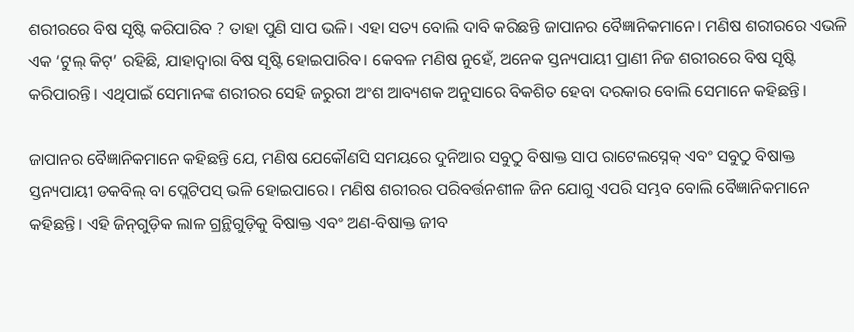ଶରୀରରେ ବିଷ ସୃଷ୍ଟି କରିପାରିବ ? ତାହା ପୁଣି ସାପ ଭଳି। ଏହା ସତ୍ୟ ବୋଲି ଦାବି କରିଛନ୍ତି ଜାପାନର ବୈଜ୍ଞାନିକମାନେ। ମଣିଷ ଶରୀରରେ ଏଭଳି ଏକ ‘ଟୁଲ୍‌ କିଟ୍‌’ ରହିଛି, ଯାହାଦ୍ବାରା ବିଷ ସୃଷ୍ଟି ହୋଇପାରିବ। କେବଳ ମଣିଷ ନୁହେଁ, ଅନେକ ସ୍ତନ୍ୟପାୟୀ ପ୍ରାଣୀ ନିଜ ଶରୀରରେ ବିଷ ସୃଷ୍ଟି କରିପାରନ୍ତି। ଏଥିପାଇଁ ସେମାନଙ୍କ ଶରୀରର ସେହି ଜରୁରୀ ଅଂଶ ଆବ୍ୟଶକ ଅନୁସାରେ ବିକଶିତ ହେବା ଦରକାର ବୋଲି ସେମାନେ କହିଛନ୍ତି।

ଜାପାନର ବୈଜ୍ଞାନିକମାନେ କହିଛନ୍ତି ଯେ, ମଣିଷ ଯେକୌଣସି ସମୟରେ ଦୁନିଆର ସବୁଠୁ ବିଷାକ୍ତ ସାପ ରାଟେଲସ୍ନେକ୍‌ ଏବଂ ସବୁଠୁ ବିଷାକ୍ତ ସ୍ତନ୍ୟପାୟୀ ଡକବିଲ୍‌ ବା ପ୍ଲେଟିପସ୍‌ ଭଳି ହୋଇପାରେ। ମଣିଷ ଶରୀରର ପରିବର୍ତ୍ତନଶୀଳ ଜିନ ଯୋଗୁ ଏପରି ସମ୍ଭବ ବୋଲି ବୈଜ୍ଞାନିକମାନେ କହିଛନ୍ତି। ଏହି ଜିନ୍‌ଗୁଡ଼ିକ ଲାଳ ଗ୍ରନ୍ଥିଗୁଡ଼ିକୁ ବିଷାକ୍ତ ଏବଂ ଅଣ-ବିଷାକ୍ତ ଜୀବ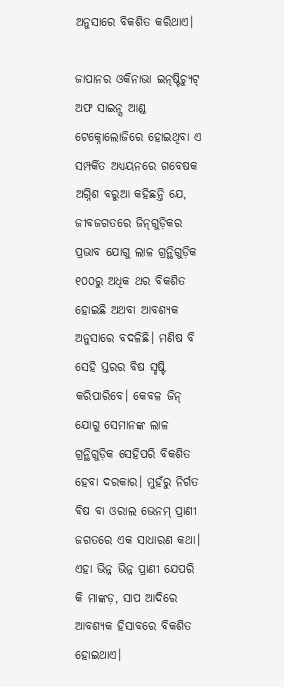ଅନୁସାରେ ବିକଶିତ କରିଥାଏ।

ଜାପାନର ଓକିନାଭା ଇନ୍‌ଷ୍ଟିଚ୍ୟୁଟ୍‌ ଅଫ ସାଇନ୍ସ ଆଣ୍ଡ ଟେକ୍ନୋଲୋଜିରେ ହୋଇଥିବା ଏ ସମ୍ପର୍କିତ ଅଧ୍ୟୟନରେ ଗବେଷକ ଅଗ୍ନିଶ ବରୁଆ କହିଛନ୍ତି ଯେ, ଜୀବଜଗତରେ ଜିନ୍‌ଗୁଡ଼ିକର ପ୍ରଭାବ ଯୋଗୁ ଲାଳ ଗ୍ରନ୍ଥିଗୁଡ଼ିକ ୧୦୦ରୁ ଅଧିକ ଥର ବିକଶିତ ହୋଇଛି ଅଥବା ଆବଶ୍ୟକ ଅନୁସାରେ ବଦଳିଛି। ମଣିଷ ବି ସେହି ସ୍ତରର ବିଷ ସୃଷ୍ଟି କରିପାରିବେ। କେବଳ ଜିନ୍‌ ଯୋଗୁ ସେମାନଙ୍କ ଲାଳ ଗ୍ରନ୍ଥିଗୁଡ଼ିକ ସେହିପରି ବିକଶିତ ହେବା ଦରକାର। ମୁହଁରୁ ନିର୍ଗତ ବିଷ ବା ଓରାଲ ଭେନମ୍‌ ପ୍ରାଣୀ ଜଗତରେ ଏକ ସାଧାରଣ କଥା। ଏହା ଭିନ୍ନ ଭିନ୍ନ ପ୍ରାଣୀ ଯେପରି କି ମାଙ୍କଡ଼, ସାପ ଆଦିରେ ଆବଶ୍ୟକ ହିସାବରେ ବିକଶିତ ହୋଇଥାଏ।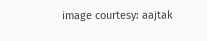image courtesy: aajtak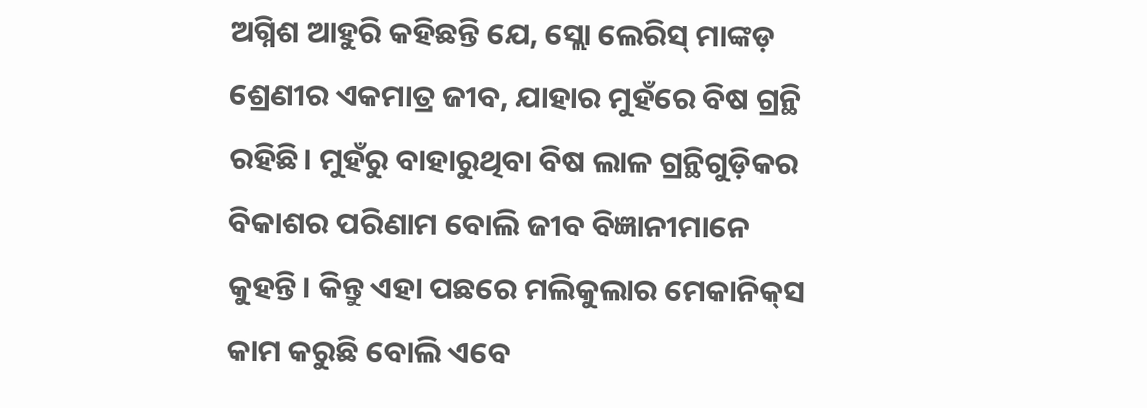ଅଗ୍ନିଶ ଆହୁରି କହିଛନ୍ତି ଯେ, ସ୍ଲୋ ଲେରିସ୍‌ ମାଙ୍କଡ଼ ଶ୍ରେଣୀର ଏକମାତ୍ର ଜୀବ, ଯାହାର ମୁହଁରେ ବିଷ ଗ୍ରନ୍ଥି ରହିଛି। ମୁହଁରୁ ବାହାରୁଥିବା ବିଷ ଲାଳ ଗ୍ରନ୍ଥିଗୁଡ଼ିକର ବିକାଶର ପରିଣାମ ବୋଲି ଜୀବ ବିଜ୍ଞାନୀମାନେ କୁହନ୍ତି। କିନ୍ତୁ ଏହା ପଛରେ ମଲିକୁଲାର ମେକାନିକ୍‌ସ କାମ କରୁଛି ବୋଲି ଏବେ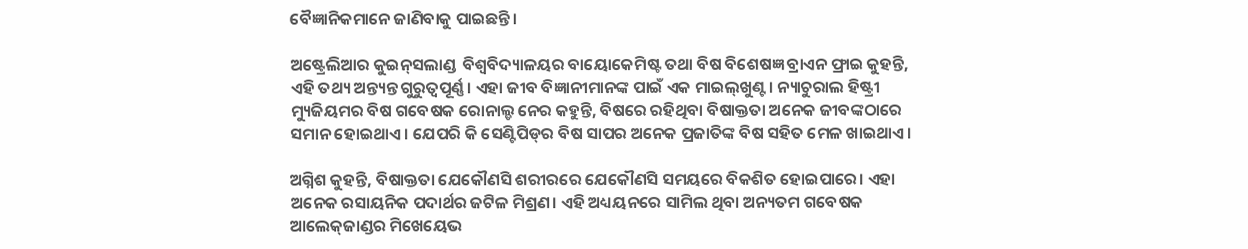ବୈଜ୍ଞାନିକମାନେ ଜାଣିବାକୁ ପାଇଛନ୍ତି।

ଅଷ୍ଟ୍ରେଲିଆର କୁଇନ୍‌ସଲାଣ୍ଡ  ବିଶ୍ଵବିଦ୍ୟାଳୟର ବାୟୋକେମିଷ୍ଟ ତଥା ବିଷ ବିଶେଷଜ୍ଞ ବ୍ରାଏନ ଫ୍ରାଇ କୁହନ୍ତି, ଏହି ତଥ୍ୟ ଅନ୍ତ୍ୟନ୍ତ ଗୁରୁତ୍ଵପୂର୍ଣ୍ଣ। ଏହା ଜୀବ ବିଜ୍ଞାନୀମାନଙ୍କ ପାଇଁ ଏକ ମାଇଲ୍‌ଖୁଣ୍ଟ। ନ୍ୟାଚୁରାଲ ହିଷ୍ଟ୍ରୀ ମ୍ୟୁଜିୟମର ବିଷ ଗବେଷକ ରୋନାଲ୍ଡ ନେର କହୁନ୍ତି, ବିଷରେ ରହିଥିବା ବିଷାକ୍ତତା ଅନେକ ଜୀବଙ୍କଠାରେ ସମାନ ହୋଇଥାଏ। ଯେପରି କି ସେଣ୍ଟିପିଡ୍‌ର ବିଷ ସାପର ଅନେକ ପ୍ରଜାତିଙ୍କ ବିଷ ସହିତ ମେଳ ଖାଇଥାଏ।

ଅଗ୍ନିଶ କୁହନ୍ତି, ବିଷାକ୍ତତା ଯେକୌଣସି ଶରୀରରେ ଯେକୌଣସି ସମୟରେ ବିକଶିତ ହୋଇପାରେ। ଏହା ଅନେକ ରସାୟନିକ ପଦାର୍ଥର ଜଟିଳ ମିଶ୍ରଣ। ଏହି ଅଧ୍ୟୟନରେ ସାମିଲ ଥିବା ଅନ୍ୟତମ ଗବେଷକ ଆଲେକ୍‌ଜାଣ୍ଡର ମିଖେୟେଭ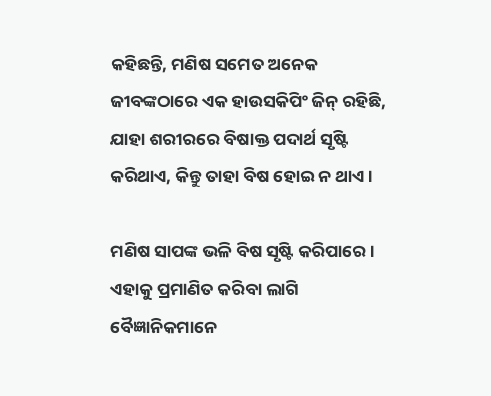କହିଛନ୍ତି, ମଣିଷ ସମେତ ଅନେକ ଜୀବଙ୍କଠାରେ ଏକ ହାଉସକିପିଂ ଜିନ୍‌ ରହିଛି, ଯାହା ଶରୀରରେ ବିଷାକ୍ତ ପଦାର୍ଥ ସୃଷ୍ଟି କରିଥାଏ, କିନ୍ତୁ ତାହା ବିଷ ହୋଇ ନ ଥାଏ।

ମଣିଷ ସାପଙ୍କ ଭଳି ବିଷ ସୃଷ୍ଟି କରିପାରେ। ଏହାକୁ ପ୍ରମାଣିତ କରିବା ଲାଗି ବୈଜ୍ଞାନିକମାନେ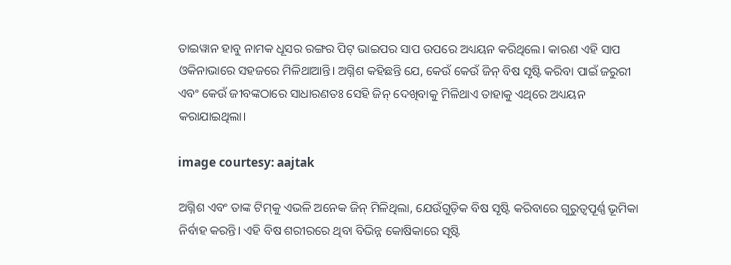ତାଇୱାନ ହାବୁ ନାମକ ଧୂସର ରଙ୍ଗର ପିଟ୍‌ ଭାଇପର ସାପ ଉପରେ ଅଧ୍ୟୟନ କରିଥିଲେ। କାରଣ ଏହି ସାପ ଓକିନାଭାରେ ସହଜରେ ମିଳିଥାଆନ୍ତି। ଅଗ୍ନିଶ କହିଛନ୍ତି ଯେ, କେଉଁ କେଉଁ ଜିନ୍‌ ବିଷ ସୃଷ୍ଟି କରିବା ପାଇଁ ଜରୁରୀ ଏବଂ କେଉଁ ଜୀବଙ୍କଠାରେ ସାଧାରଣତଃ ସେହି ଜିନ୍‌ ଦେଖିବାକୁ ମିଳିଥାଏ ତାହାକୁ ଏଥିରେ ଅଧ୍ୟୟନ କରାଯାଇଥିଲା।

image courtesy: aajtak

ଅଗ୍ନିଶ ଏବଂ ତାଙ୍କ ଟିମ୍‌କୁ ଏଭଳି ଅନେକ ଜିନ୍‌ ମିଳିଥିଲା, ଯେଉଁଗୁଡ଼ିକ ବିଷ ସୃଷ୍ଟି କରିବାରେ ଗୁରୁତ୍ଵପୂର୍ଣ୍ଣ ଭୂମିକା ନିର୍ବାହ କରନ୍ତି। ଏହି ବିଷ ଶରୀରରେ ଥିବା ବିଭିନ୍ନ କୋଷିକାରେ ସୃଷ୍ଟି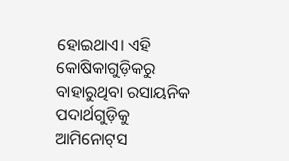ହୋଇଥାଏ। ଏହି କୋଷିକାଗୁଡ଼ିକରୁ ବାହାରୁଥିବା ରସାୟନିକ ପଦାର୍ଥଗୁଡ଼ିକୁ ଆମିନୋଟ୍‌ସ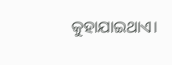କୁହାଯାଇଥାଏ।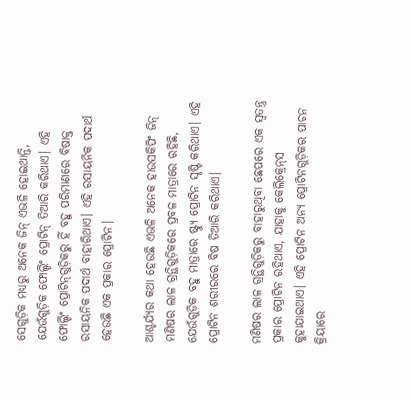ସେଗୁଡ଼ିକ ମଧ୍ୟରୁ ଅନେକ ଜିନ୍‌ ଏଭଳି ହୋଇଥାନ୍ତି, ଯେଉଁଗୁଡ଼ିକ ଫୋଲ୍ଡିଂ ପ୍ରୋଟିନ୍‌ ତିଆରି କରିଥାଏ। ଏହି ଫୋଲ୍ଡିଂ ପ୍ରୋଟିନ୍‌ଗୁଡ଼ିକରୁ ହିଁ ବହୁ ପରିମାଣରେ ବିଷାକ୍ତ ରସାୟନିକ ପଦାର୍ଥ ବାହାରିଥାଏ। ଏହି ରସାୟନିକ ପଦାର୍ଥ ହେଉଛି ଏକ ପ୍ରକାର ପ୍ରୋଟିନ।

ଆଶ୍ଚର୍ଯ୍ୟର କଥା ହେଉଛି ଏଭଳି ଅନେକ ହାଉସକିପିଂ ଜିନ୍‌ ମଣିଷର ଲାଳ ଗ୍ରନ୍ଥିଗୁଡ଼ିକରେ ପ୍ରବଳ ମାତ୍ରାରେ ରହିଛି, ଯେଉଁଗୁଡ଼ିକ ବହୁ ମାତ୍ରାରେ ଷ୍ଟ୍ୟୁ ପ୍ରୋଟିନ ସୃଷ୍ଟି କରିଥାଏ। ଏହି ପ୍ରୋଟିନ ଶରୀରରେ ବିଷ ତିଆରି କରିଥାଏ।

ମଣିଷର ଲାଳ ଗ୍ରନ୍ଥିଗୁଡ଼ିକରୁ ବାହାରୁଥିବା ଛେପରେ ଏକ ସ୍ବତନ୍ତ୍ର ପ୍ରକାର ପ୍ରୋଟିନ ରହିଥାଏ, ଯାହାକୁ କେଲିକ୍ରେନ୍‌ସ କୁହାଯାଇଥାଏ। ଏହି ପ୍ରୋଟିନ ଅନ୍ୟ ପ୍ରୋଟିନଗୁଡ଼ିକର ପାଚନ କ୍ରିୟାରେ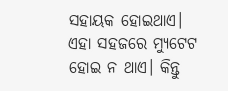ସହାୟକ ହୋଇଥାଏ। ଏହା ସହଜରେ ମ୍ୟୁଟେଟ ହୋଇ ନ ଥାଏ। କିନ୍ତୁ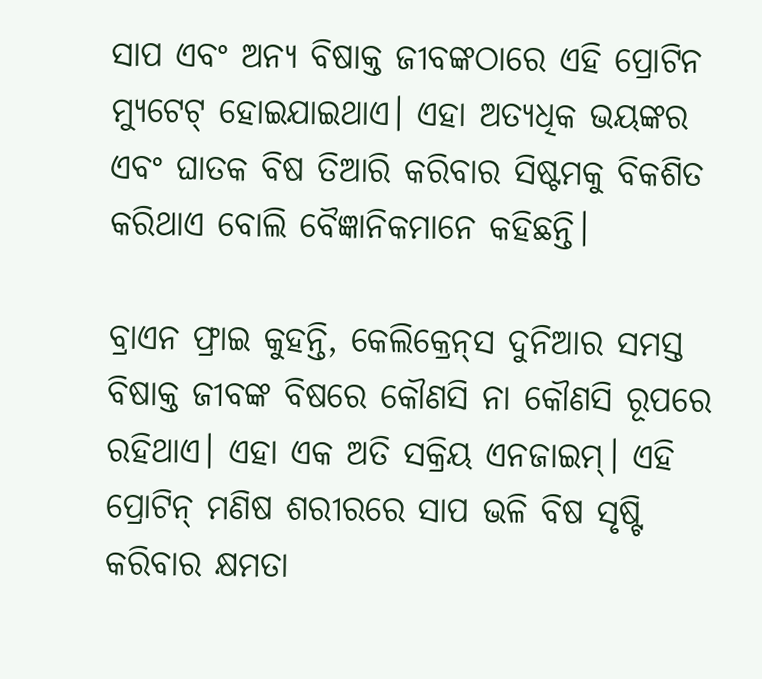ସାପ ଏବଂ ଅନ୍ୟ ବିଷାକ୍ତ ଜୀବଙ୍କଠାରେ ଏହି ପ୍ରୋଟିନ ମ୍ୟୁଟେଟ୍‌ ହୋଇଯାଇଥାଏ। ଏହା ଅତ୍ୟଧିକ ଭୟଙ୍କର ଏବଂ ଘାତକ ବିଷ ତିଆରି କରିବାର ସିଷ୍ଟମକୁ ବିକଶିତ କରିଥାଏ ବୋଲି ବୈଜ୍ଞାନିକମାନେ କହିଛନ୍ତି।

ବ୍ରାଏନ ଫ୍ରାଇ କୁହନ୍ତି, କେଲିକ୍ରେନ୍‌ସ ଦୁନିଆର ସମସ୍ତ ବିଷାକ୍ତ ଜୀବଙ୍କ ବିଷରେ କୌଣସି ନା କୌଣସି ରୂପରେ ରହିଥାଏ। ଏହା ଏକ ଅତି ସକ୍ରିୟ ଏନଜାଇମ୍‌। ଏହି ପ୍ରୋଟିନ୍‌ ମଣିଷ ଶରୀରରେ ସାପ ଭଳି ବିଷ ସୃଷ୍ଟି କରିବାର କ୍ଷମତା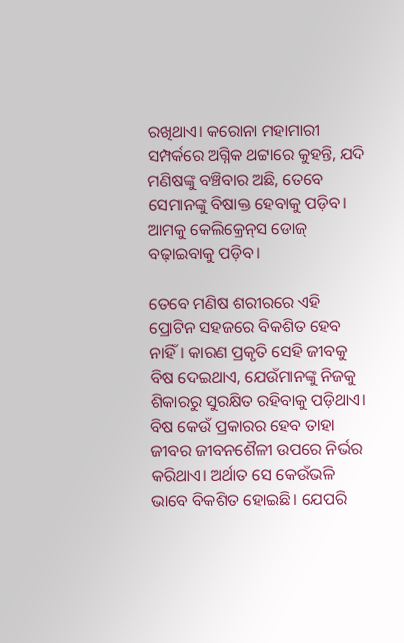ରଖିଥାଏ। କରୋନା ମହାମାରୀ ସମ୍ପର୍କରେ ଅଗ୍ନିକ ଥଟ୍ଟାରେ କୁହନ୍ତି, ଯଦି ମଣିଷଙ୍କୁ ବଞ୍ଚିବାର ଅଛି, ତେବେ ସେମାନଙ୍କୁ ବିଷାକ୍ତ ହେବାକୁ ପଡ଼ିବ। ଆମକୁ କେଲିକ୍ରେନ୍‌ସ ଡୋଜ୍‌ ବଢ଼ାଇବାକୁ ପଡ଼ିବ।

ତେବେ ମଣିଷ ଶରୀରରେ ଏହି ପ୍ରୋଟିନ ସହଜରେ ବିକଶିତ ହେବ ନାହିଁ। କାରଣ ପ୍ରକୃତି ସେହି ଜୀବକୁ ବିଷ ଦେଇଥାଏ, ଯେଉଁମାନଙ୍କୁ ନିଜକୁ ଶିକାରରୁ ସୁରକ୍ଷିତ ରହିବାକୁ ପଡ଼ିଥାଏ। ବିଷ କେଉଁ ପ୍ରକାରର ହେବ ତାହା ଜୀବର ଜୀବନଶୈଳୀ ଉପରେ ନିର୍ଭର କରିଥାଏ। ଅର୍ଥାତ ସେ କେଉଁଭଳି ଭାବେ ବିକଶିତ ହୋଇଛି। ଯେପରି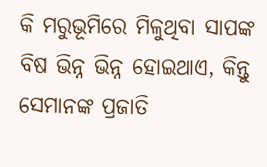କି ମରୁଭୂମିରେ ମିଳୁଥିବା ସାପଙ୍କ ବିଷ ଭିନ୍ନ ଭିନ୍ନ ହୋଇଥାଏ, କିନ୍ତୁ ସେମାନଙ୍କ ପ୍ରଜାତି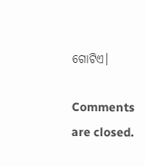ଗୋଟିଏ।

Comments are closed.